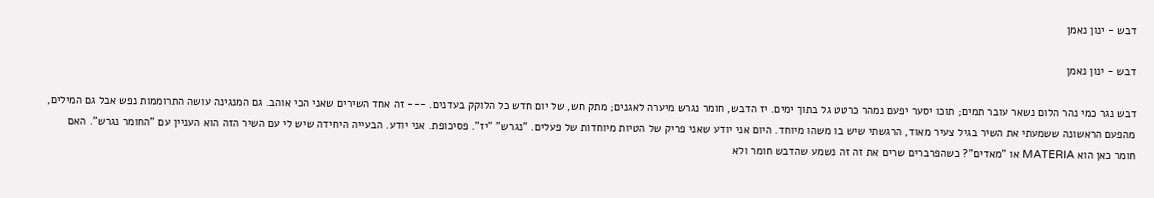דבש - ינון נאמן

דבש - ינון נאמן

דבש נגר כמי נהר הלום נשאר עובר תמים; תוכו יסער יפעם נמהר כרטט גל בתוך ימים. יז הדבש, חומר נגרש מיערה לאגנים; מתק חש, של יום חדש כל הלוקק בעדנים. --- זה אחד השירים שאני הכי אוהב. גם המנגינה עושה התרוממות נפש אבל גם המילים, מהפעם הראשונה ששמעתי את השיר בגיל צעיר מאוד, הרגשתי שיש בו משהו מיוחד. היום אני יודע שאני פריק של הטיות מיוחדות של פעלים. "נגרש" "יז". פסיכופת. אני יודע. הבעייה היחידה שיש לי עם השיר הזה הוא העניין עם "החומר נגרש". האם חומר כאן הוא MATERIA או "מאדים"? כשהפרברים שרים את זה זה נשמע שהדבש חומר ולא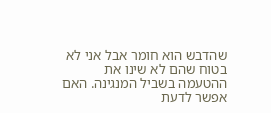שהדבש הוא חומר אבל אני לא בטוח שהם לא שינו את ההטעמה בשביל המנגינה. האם אפשר לדעת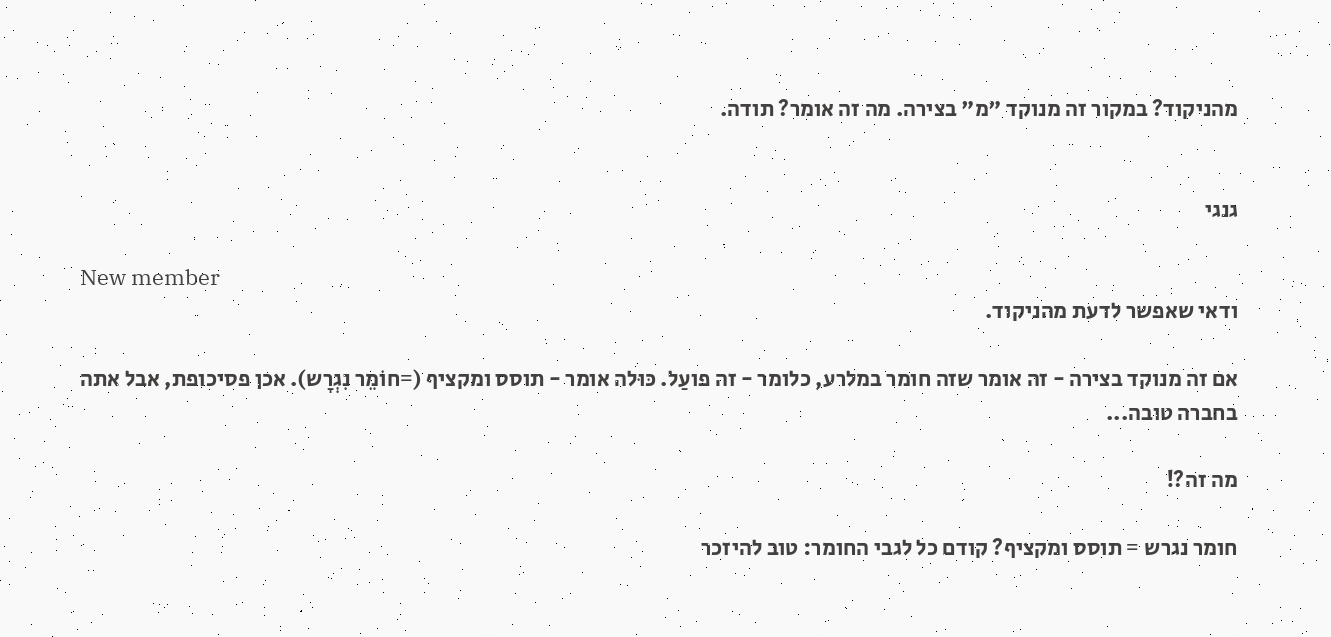מהניקוד? במקור זה מנוקד "מ" בצירה. מה זה אומר? תודה.


גנגי

New member
ודאי שאפשר לדעת מהניקוד.

אם זה מנוקד בצירה - זה אומר שזה חומר במלרע, כלומר - זה פועַל. כּוּלה אומר - תוסס ומקציף (=חוֹמֵר נִגְרָש). אכן פסיכופת, אבל אתה בחברה טובה...

מה זה?!

חומר נגרש = תוסס ומקציף? קודם כל לגבי החומר: טוב להיזכר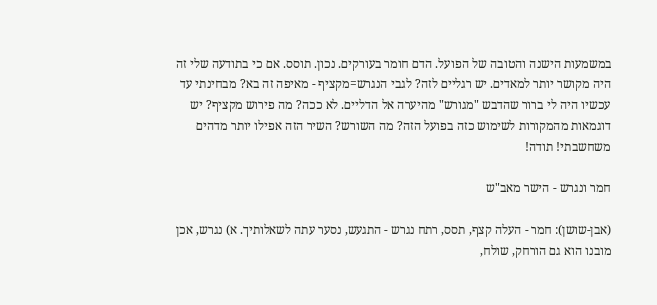במשמעות הישנה והטובה של הפועל. הדם חומר בעורקים. נכון. תוסס. אם כי בתודעה שלי זה היה מקושר יותר למאדים. יש רגליים לזה? לגבי הנגרש=מקציף - מאיפה זה בא? מבחינתי עד עכשיו היה לי ברור שהדבש "מגורש" מהיערה אל הדליים. לא ככה? מה פירוש מקציף? יש דוגמאות מהמקורות לשימוש כזה בפועל הזה? מה השורש? השיר הזה אפילו יותר מדהים משחשבתי! תודה!

חמר ונגרש - הישר מאב"ש

(אבן-שושן): חמר - העלה קצף, תסס, רתח נגרש - התגעש, נסער עתה לשאלותיך. א) נגרש, אכן מובנו הוא גם הורחק, שולח,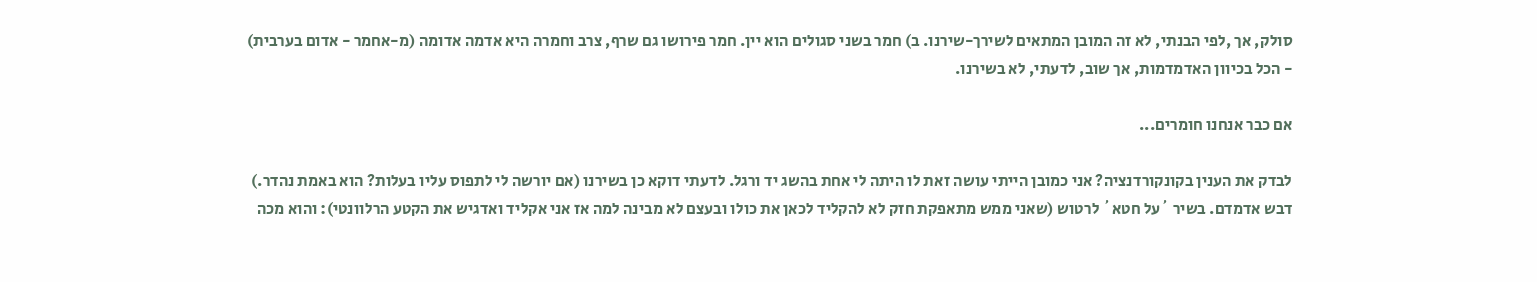סולק, אך ,לפי הבנתי, לא זה המובן המתאים לשירך-שירנו. ב) חמר בשני סגולים הוא יין. חמר פירושו גם שרף, צרב וחמרה היא אדמה אדומה (מ-אחמר - אדום בערבית) - הכל בכיוון האדמדמות, אך שוב, לדעתי, לא בשירנו.

אם כבר אנחנו חומרים...

לבדק את הענין בקונקורדנציה? אני כמובן הייתי עושה זאת לו היתה לי אחת בהשג יד ורגל. לדעתי דוקא כן בשירנו (אם יורשה לי לתפוס עליו בעלות? הוא באמת נהדר.) דבש אדמדם. בשיר ´על חטא´ לרטוש (שאני ממש מתאפקת חזק לא להקליד לכאן את כולו ובעצם לא מבינה למה אז אני אקליד ואדגיש את הקטע הרלוונטי): והוא מכה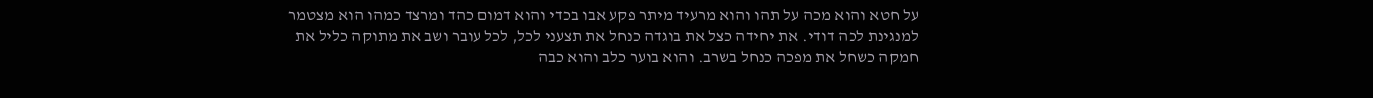על חטא והוא מכה על תהו והוא מרעיד מיתר פקע אבו בכדי והוא דמום כהד ומרצד כמהו הוא מצטמר למנגינת לכה דודי. את יחידה כצל את בוגדה כנחל את תצעני לכל, לכל עובר ושב את מתוקה כליל את חמקה כשחל את מפכה כנחל בשרב. והוא בוער כלב והוא כבה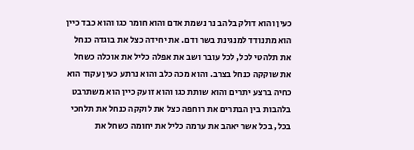כעין והוא דולק בלהב נר נשמת אדם והוא חומר כגו והוא כבד כיין הוא מתנודד למנגינת בשר ודם. את יחידה כצל את בוגדה כנחל את תלהטי לכל, לכל עובר ושב את אפלה כליל את אוכלה כשחל את שוקקה כנחל בצרב. והוא מכה כלב והוא נרתע כעין עקוד הוא כחיה ברצע יתרים והוא שותת כגו והוא זועק כיין הוא משתרבט בלהבות בין הבתרים את רוחפה כצל את לוקקה כנחל את תלחכי בכל, בכל אשר יאהב את ערמה כליל את יחומה כשחל את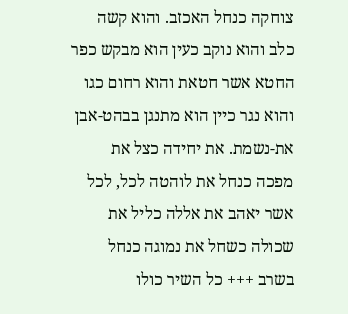צוחקה כנחל האכזב. והוא קשה כלב והוא נוקב כעין הוא מבקש כפר החטא אשר חטאת והוא רחום כגו והוא נגר כיין הוא מתנגן בבהט-אבן את-נשמת. את יחידה כצל את מפכה כנחל את לוהטה לכל, לכל אשר יאהב את אללה כליל את שכולה כשחל את נמוגה כנחל בשרב +++ כל השיר כולו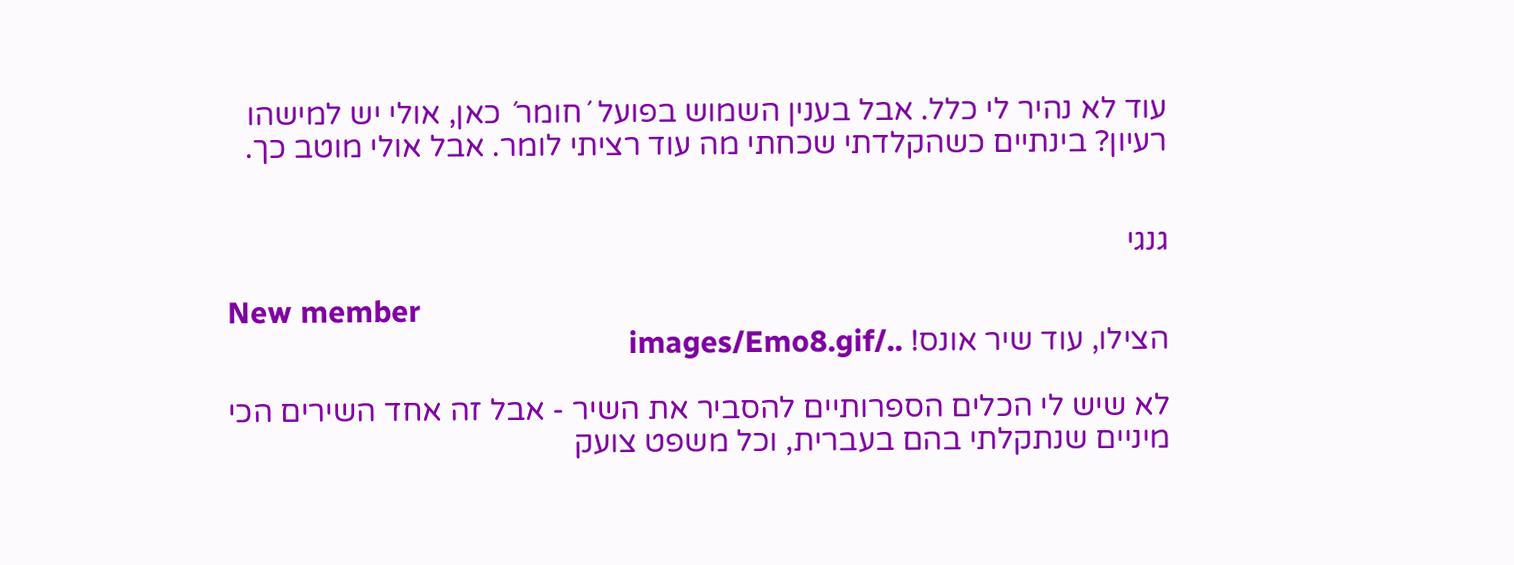עוד לא נהיר לי כלל. אבל בענין השמוש בפועל ´חומר´ כאן, אולי יש למישהו רעיון? בינתיים כשהקלדתי שכחתי מה עוד רציתי לומר. אבל אולי מוטב כך.


גנגי

New member
הצילו, עוד שיר אונס! ../images/Emo8.gif

לא שיש לי הכלים הספרותיים להסביר את השיר - אבל זה אחד השירים הכי מיניים שנתקלתי בהם בעברית, וכל משפט צועק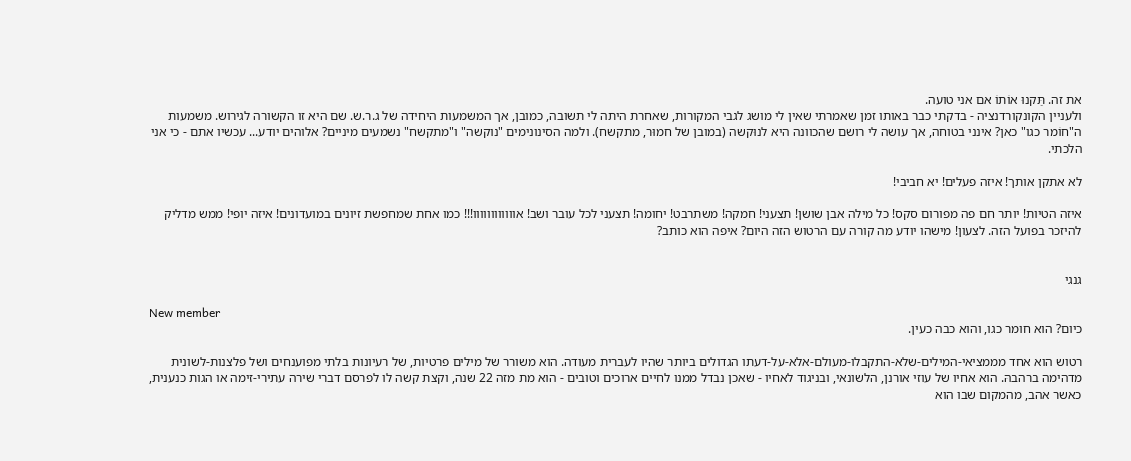את זה. תַּקנוּ אוֹתוֹ אם אני טועה.
ולעניין הקונקורדנציה - בדקתי כבר באותו זמן שאמרתי שאין לי מושג לגבי המקורות, שאחרת היתה לי תשובה, כמובן, אך המשמעות היחידה של ג.ר.ש. שם היא זו הקשורה לגירוש. משמעות ה"חוֹמר כגו" כאן? אינני בטוחה, אך עושה לי רושם שהכוונה היא לנוּקשה (במובן של חמוּר, מתקשח). ולמה הסינונימים "נוקשה" ו"מתקשח" נשמעים מיניים? אלוהים יודע... עכשיו אתם - כי אני הלכתי.

לא אתקן אותך! איזה פעלים! יא חביבי!

איזה הטיות! יותר חם פה מפורום סקס! כל מילה אבן שושן! תצעני! חמקה! משתרבט! יחומה! תצעני לכל עובר ושב! אוווווווווווו!!! כמו אחת שמחפשת זיונים במועדונים! איזה יופי! ממש מדליק להיזכר בפועל הזה. לצעון! מישהו יודע מה קורה עם הרטוש הזה היום? איפה הוא כותב?


גנגי

New member
כיום? הוא חומר כגו, והוא כבה כעין.

רטוש הוא אחד מממציאי-המילים-שלא-התקבלו-מעולם-אלא-על-דעתו הגדולים ביותר שהיו לעברית מעודה. הוא משורר של מילים פרטיות, של רעיונות בלתי מפוענחים ושל פלצנות-לשונית מדהימה ברהבהּ. הוא אחיו של עוזי אורנן, הלשונאי, ובניגוד לאחיו - שאכן נבדל ממנו לחיים ארוכים וטובים - הוא מת מזה 22 שנה, וקצת קשה לו לפרסם דברי שירה עתירי-זימה או הגות כנענית, כאשר אהב, מהמקום שבו הוא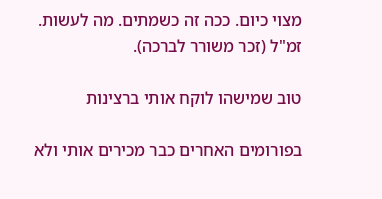מצוי כיום. ככה זה כשמתים. מה לעשות. זמ"ל (זכר משורר לברכה).

טוב שמישהו לוקח אותי ברצינות

בפורומים האחרים כבר מכירים אותי ולא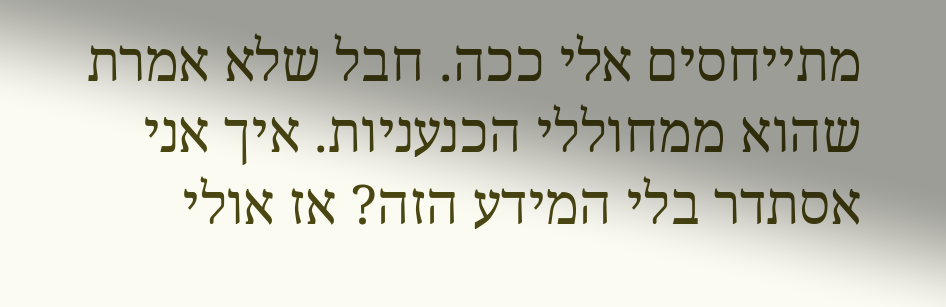מתייחסים אלי ככה. חבל שלא אמרת שהוא ממחוללי הכנעניות. איך אני אסתדר בלי המידע הזה? אז אולי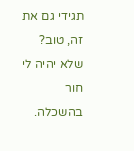תגידי גם את זה, טוב? שלא יהיה לי חור בהשכלה.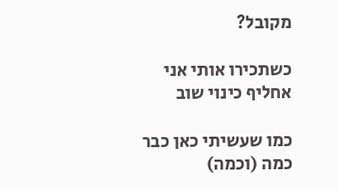מקובל?

כשתכירו אותי אני אחליף כינוי שוב

כמו שעשיתי כאן כבר כמה (וכמה)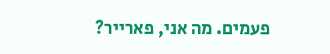פעמים. מה אני, פארייר?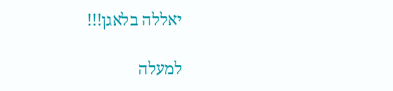יאללה בלאגן!!!

למעלה